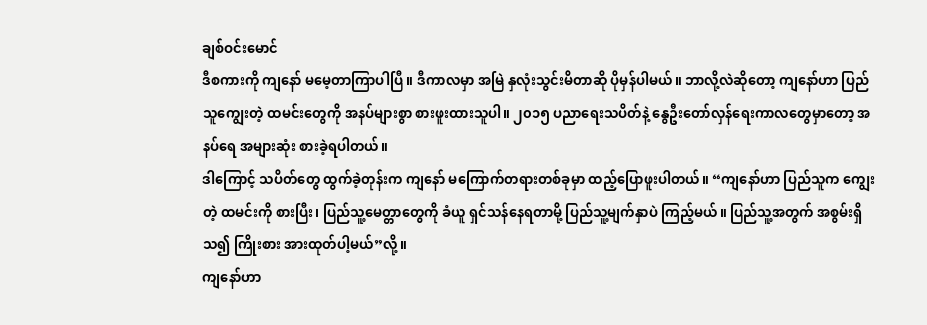ချစ်ဝင်းမောင်
ဒီစကားကို ကျနော် မမေ့တာကြာပါပြီ။ ဒီကာလမှာ အမြဲ နှလုံးသွင်းမိတာဆို ပိုမှန်ပါမယ်။ ဘာလို့လဲဆိုတော့ ကျနော်ဟာ ပြည်သူကျွေးတဲ့ ထမင်းတွေကို အနပ်များစွာ စားဖူးထားသူပါ။ ၂၀၁၅ ပညာရေးသပိတ်နဲ့ နွေဦးတော်လှန်ရေးကာလတွေမှာတော့ အနပ်ရေ အများဆုံး စားခဲ့ရပါတယ်။
ဒါကြောင့် သပိတ်တွေ ထွက်ခဲ့တုန်းက ကျနော် မကြောက်တရားတစ်ခုမှာ ထည့်ပြောဖူးပါတယ်။ “ကျနော်ဟာ ပြည်သူက ကျွေးတဲ့ ထမင်းကို စားပြီး၊ ပြည်သူ့မေတ္တာတွေကို ခံယူ ရှင်သန်နေရတာမို့ ပြည်သူ့မျက်နှာပဲ ကြည့်မယ်။ ပြည်သူ့အတွက် အစွမ်းရှိသ၍ ကြိုးစား အားထုတ်ပါ့မယ်”လို့။
ကျနော်ဟာ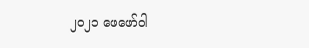၂၀၂၁ ဖေဖော်ဝါ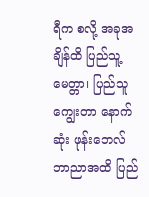ရီက စလို့ အခုအချိန်ထိ ပြည်သူ့ မေတ္တာ၊ ပြည်သူ ကျွေးတာ နောက်ဆုံး ဖုန်းဘေလ် ဘာညာအထိ ပြည်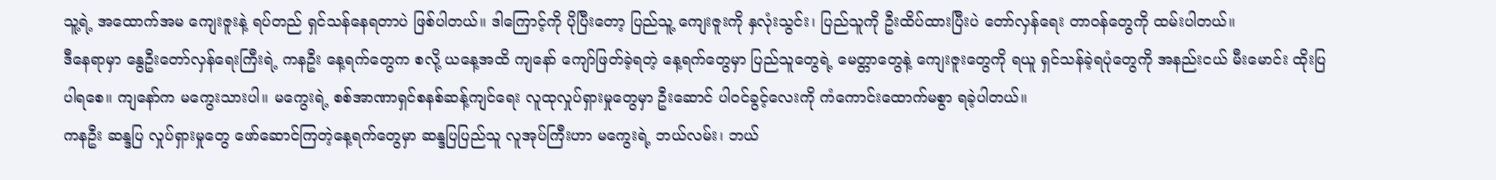သူ့ရဲ့ အထောက်အမ ကျေးဇူးနဲ့ ရပ်တည် ရှင်သန်နေရတာပဲ ဖြစ်ပါတယ်။ ဒါကြောင့်ကို ပိုပြီးတော့ ပြည်သူ့ ကျေးဇူးကို နှလုံးသွင်း၊ ပြည်သူကို ဦးထိပ်ထားပြီးပဲ တော်လှန်ရေး တာဝန်တွေကို ထမ်းပါတယ်။
ဒီနေရာမှာ နွေဦးတော်လှန်ရေးကြီးရဲ့ ကနဦး နေ့ရက်တွေက စလို့ ယနေ့အထိ ကျနော် ကျော်ဖြတ်ခဲ့ရတဲ့ နေ့ရက်တွေမှာ ပြည်သူတွေရဲ့ မေတ္တာတွေနဲ့ ကျေးဇူးတွေကို ရယူ ရှင်သန်ခဲ့ရပုံတွေကို အနည်းငယ် မီးမောင်း ထိုးပြပါရစေ။ ကျနော်က မကွေးသားပါ။ မကွေးရဲ့ စစ်အာဏာရှင်စနစ်ဆန့်ကျင်ရေး လူထုလှုပ်ရှားမှုတွေမှာ ဦးဆောင် ပါဝင်ခွင့်လေးကို ကံကောင်းထောက်မစွာ ရခဲ့ပါတယ်။
ကနဦး ဆန္ဒပြ လှုပ်ရှားမှုတွေ ဖော်ဆောင်ကြတဲ့နေ့ရက်တွေမှာ ဆန္ဒပြပြည်သူ လူအုပ်ကြီးဟာ မကွေးရဲ့ ဘယ်လမ်း၊ ဘယ်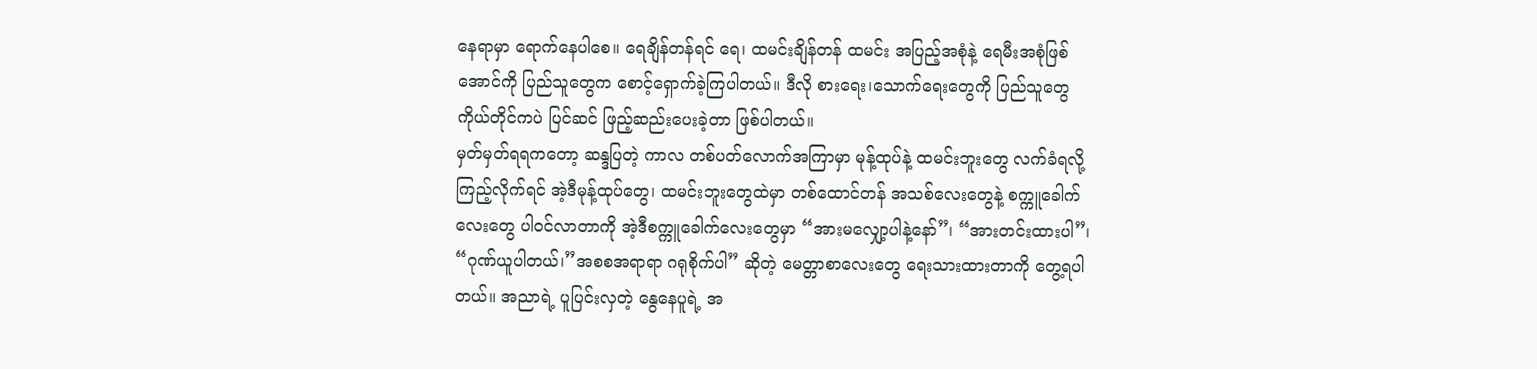နေရာမှာ ရောက်နေပါစေ။ ရေချိန်တန်ရင် ရေ၊ ထမင်းချိန်တန် ထမင်း အပြည့်အစုံနဲ့ ရေမီးအစုံဖြစ်အောင်ကို ပြည်သူတွေက စောင့်ရှောက်ခဲ့ကြပါတယ်။ ဒီလို စားရေး၊သောက်ရေးတွေကို ပြည်သူတွေ ကိုယ်တိုင်ကပဲ ပြင်ဆင် ဖြည့်ဆည်းပေးခဲ့တာ ဖြစ်ပါတယ်။
မှတ်မှတ်ရရကတော့ ဆန္ဒပြတဲ့ ကာလ တစ်ပတ်လောက်အကြာမှာ မုန့်ထုပ်နဲ့ ထမင်းဘူးတွေ လက်ခံရလို့ ကြည့်လိုက်ရင် အဲ့ဒီမုန့်ထုပ်တွေ၊ ထမင်းဘူးတွေထဲမှာ တစ်ထောင်တန် အသစ်လေးတွေနဲ့ စက္ကူခေါက်လေးတွေ ပါဝင်လာတာကို အဲ့ဒီစက္ကူခေါက်လေးတွေမှာ “အားမလျှော့ပါနဲ့နော်”၊ “အားတင်းထားပါ”၊ “ဂုဏ်ယူပါတယ်၊”အစစအရာရာ ဂရုစိုက်ပါ” ဆိုတဲ့ မေတ္တာစာလေးတွေ ရေးသားထားတာကို တွေ့ရပါတယ်။ အညာရဲ့ ပူပြင်းလှတဲ့ နွေနေပူရဲ့ အ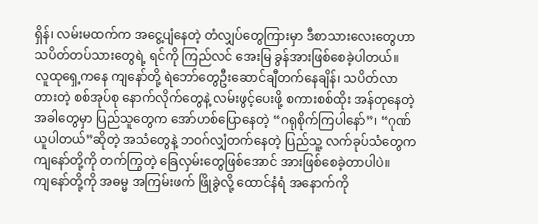ရှိန်၊ လမ်းမထက်က အငွေ့ပျံနေတဲ့ တံလျှပ်တွေကြားမှာ ဒီစာသားလေးတွေဟာ သပိတ်တပ်သားတွေရဲ့ ရင်ကို ကြည်လင် အေးမြ ခွန်အားဖြစ်စေခဲ့ပါတယ်။
လူထုရှေ့ကနေ ကျနော်တို့ ရဲဘော်တွေဦးဆောင်ချီတက်နေချိန်၊ သပိတ်လာတားတဲ့ စစ်အုပ်စု နောက်လိုက်တွေနဲ့ လမ်းဖွင့်ပေးဖို့ စကားစစ်ထိုး အန်တုနေတဲ့ အခါတွေမှာ ပြည်သူတွေက အော်ဟစ်ပြောနေတဲ့ “ဂရုစိုက်ကြပါနော်”၊ “ဂုဏ်ယူပါတယ်”ဆိုတဲ့ အသံတွေနဲ့ ဘဝဂ်လျှံတက်နေတဲ့ ပြည်သူ့ လက်ခုပ်သံတွေက ကျနော်တို့ကို တက်ကြွတဲ့ ခြေလှမ်းတွေဖြစ်အောင် အားဖြစ်စေခဲ့တာပါပဲ။
ကျနော်တို့ကို အဓမ္မ အကြမ်းဖက် ဖြိုခွဲလို့ ထောင်နံရံ အနောက်ကို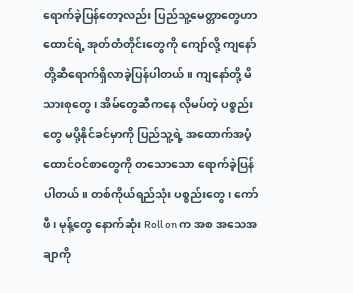ရောက်ခဲ့ပြန်တော့လည်း ပြည်သူ့မေတ္တာတွေဟာ ထောင်ရဲ့ အုတ်တံတိုင်းတွေကို ကျော်လို့ ကျနော်တို့ဆီရောက်ရှိလာခဲ့ပြန်ပါတယ်။ ကျနော်တို့ မိသားစုတွေ၊ အိမ်တွေဆီကနေ လိုမပ်တဲ့ ပစ္စည်းတွေ မပို့နိုင်ခင်မှာကို ပြည်သူ့ရဲ့ အထောက်အပံ့ ထောင်ဝင်စာတွေကို တသောသော ရောက်ခဲ့ပြန်ပါတယ်။ တစ်ကိုယ်ရည်သုံး ပစ္စည်းတွေ၊ ကော်ဖီ၊ မုန့်တွေ နောက်ဆုံး Roll on က အစ အသေအချာကို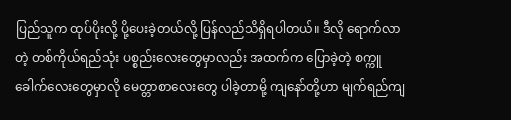ပြည်သူက ထုပ်ပိုးလို့ ပို့ပေးခဲ့တယ်လို့ ပြန်လည်သိရှိရပါတယ်။ ဒီလို ရောက်လာတဲ့ တစ်ကိုယ်ရည်သုံး ပစ္စည်းလေးတွေမှာလည်း အထက်က ပြောခဲ့တဲ့ စက္ကူခေါက်လေးတွေမှာလို မေတ္တာစာလေးတွေ ပါခဲ့တာမို့ ကျနော်တို့ဟာ မျက်ရည်ကျ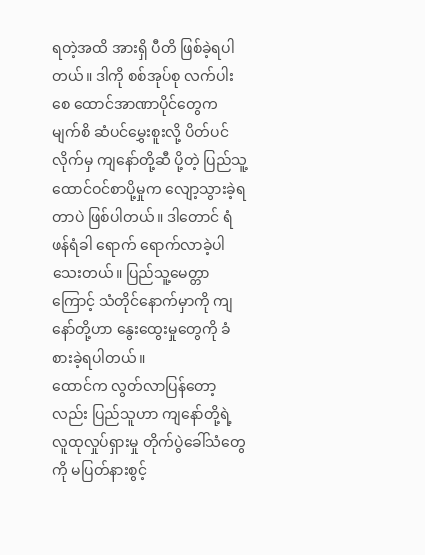ရတဲ့အထိ အားရှိ ပီတိ ဖြစ်ခဲ့ရပါတယ်။ ဒါကို စစ်အုပ်စု လက်ပါးစေ ထောင်အာဏာပိုင်တွေက မျက်စိ ဆံပင်မွှေးစူးလို့ ပိတ်ပင်လိုက်မှ ကျနော်တို့ဆီ ပို့တဲ့ ပြည်သူ့ ထောင်ဝင်စာပို့မှုက လျော့သွားခဲ့ရတာပဲ ဖြစ်ပါတယ်။ ဒါတောင် ရံဖန်ရံခါ ရောက် ရောက်လာခဲ့ပါသေးတယ်။ ပြည်သူ့မေတ္တာကြောင့် သံတိုင်နောက်မှာကို ကျနော်တို့ဟာ နွေးထွေးမှုတွေကို ခံစားခဲ့ရပါတယ်။
ထောင်က လွတ်လာပြန်တော့လည်း ပြည်သူဟာ ကျနော်တို့ရဲ့ လူထုလှုပ်ရှားမှု တိုက်ပွဲခေါ်သံတွေကို မပြတ်နားစွင့်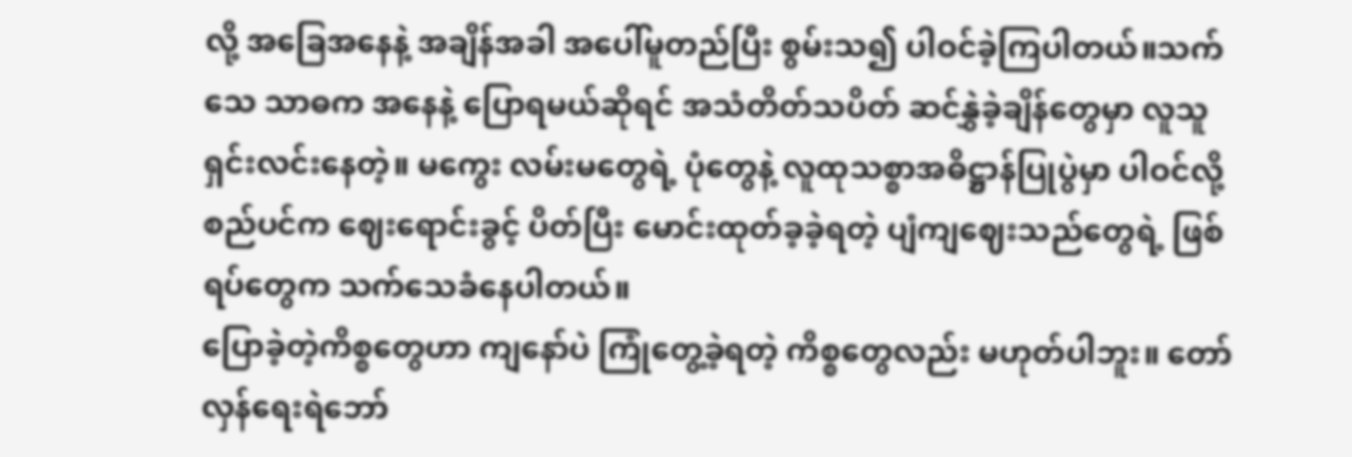လို့ အခြေအနေနဲ့ အချိန်အခါ အပေါ်မူတည်ပြီး စွမ်းသ၍ ပါဝင်ခဲ့ကြပါတယ်။သက်သေ သာဓက အနေနဲ့ ပြောရမယ်ဆိုရင် အသံတိတ်သပိတ် ဆင်နွှဲခဲ့ချိန်တွေမှာ လူသူရှင်းလင်းနေတဲ့။ မကွေး လမ်းမတွေရဲ့ ပုံတွေနဲ့ လူထုသစ္စာအဓိဋ္ဌာန်ပြုပွဲမှာ ပါဝင်လို့ စည်ပင်က ဈေးရောင်းခွင့် ပိတ်ပြီး မောင်းထုတ်ခ့ခဲ့ရတဲ့ ပျံကျဈေးသည်တွေရဲ့ ဖြစ်ရပ်တွေက သက်သေခံနေပါတယ်။
ပြောခဲ့တဲ့ကိစ္စတွေဟာ ကျနော်ပဲ ကြုံတွေ့ခဲ့ရတဲ့ ကိစ္စတွေလည်း မဟုတ်ပါဘူး။ တော်လှန်ရေးရဲဘော်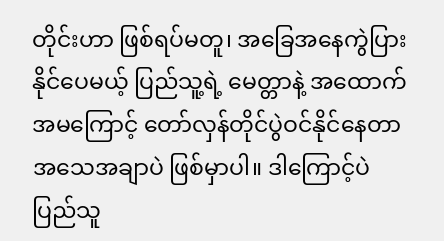တိုင်းဟာ ဖြစ်ရပ်မတူ၊ အခြေအနေကွဲပြားနိုင်ပေမယ့် ပြည်သူ့ရဲ့ မေတ္တာနဲ့ အထောက်အမကြောင့် တော်လှန်တိုင်ပွဲဝင်နိုင်နေတာ အသေအချာပဲ ဖြစ်မှာပါ။ ဒါကြောင့်ပဲ ပြည်သူ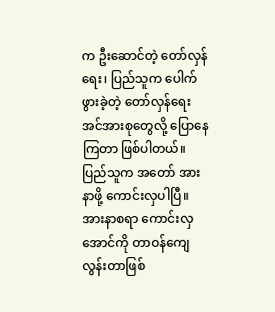က ဦးဆောင်တဲ့ တော်လှန်ရေး၊ ပြည်သူက ပေါက်ဖွားခဲ့တဲ့ တော်လှန်ရေးအင်အားစုတွေလို့ ပြောနေကြတာ ဖြစ်ပါတယ်။
ပြည်သူက အတော် အားနာဖို့ ကောင်းလှပါပြီ။ အားနာစရာ ကောင်းလှအောင်ကို တာဝန်ကျေလွန်းတာဖြစ်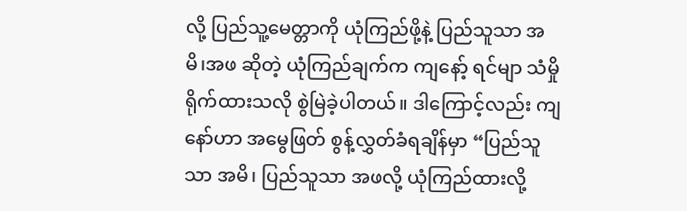လို့ ပြည်သူ့မေတ္တာကို ယုံကြည်ဖို့နဲ့ ပြည်သူသာ အမိ၊အဖ ဆိုတဲ့ ယုံကြည်ချက်က ကျနော့် ရင်မျာ သံမှိုရိုက်ထားသလို စွဲမြဲခဲ့ပါတယ်။ ဒါကြောင့်လည်း ကျနော်ဟာ အမွေဖြတ် စွန့်လွှတ်ခံရချိန်မှာ “ပြည်သူသာ အမိ၊ ပြည်သူသာ အဖလို့ ယုံကြည်ထားလို့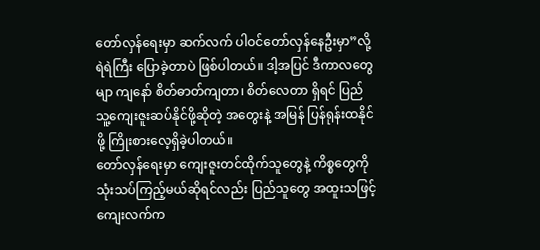တော်လှန်ရေးမှာ ဆက်လက် ပါဝင်တော်လှန်နေဦးမှာ”လို့ ရဲရဲကြီး ပြောခဲ့တာပဲ ဖြစ်ပါတယ်။ ဒါ့အပြင် ဒီကာလတွေမျာ ကျနော် စိတ်ဓာတ်ကျတာ၊ စိတ်လေတာ ရှိရင် ပြည်သူ့ကျေးဇူးဆပ်နိုင်ဖို့ဆိုတဲ့ အတွေးနဲ့ အမြန် ပြန်ရုန်းထနိုင်ဖို့ ကြိုးစားလေ့ရှိခဲ့ပါတယ်။
တော်လှန်ရေးမှာ ကျေးဇူးတင်ထိုက်သူတွေနဲ့ ကိစ္စတွေကို သုံးသပ်ကြည့်မယ်ဆိုရင်လည်း ပြည်သူတွေ အထူးသဖြင့် ကျေးလက်က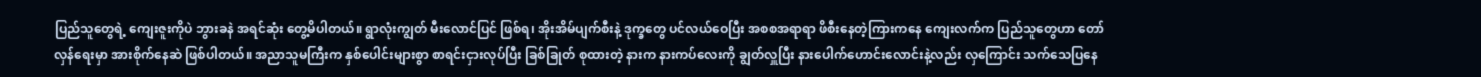ပြည်သူတွေရဲ့ ကျေးဇူးကိုပဲ ဘွားခနဲ အရင်ဆုံး တွေ့မိပါတယ်။ ရွာလုံးကျွတ် မီးလောင်ပြင် ဖြစ်ရ၊ အိုးအိမ်ပျက်စီးနဲ့ ဒုက္ခတွေ ပင်လယ်ဝေပြီး အစစအရာရာ ဖိစီးနေတဲ့ကြားကနေ ကျေးလက်က ပြည်သူတွေဟာ တော်လှန်ရေးမှာ အားစိုက်နေဆဲ ဖြစ်ပါတယ်။ အညာသူမကြီးက နှစ်ပေါင်းများစွာ စာရင်းငှားလုပ်ပြီး ခြစ်ခြုတ် စုထားတဲ့ နားက နားကပ်လေးကို ချွတ်လှူပြီး နားပေါက်ဟောင်းလောင်းနဲ့လည်း လှကြောင်း သက်သေပြနေ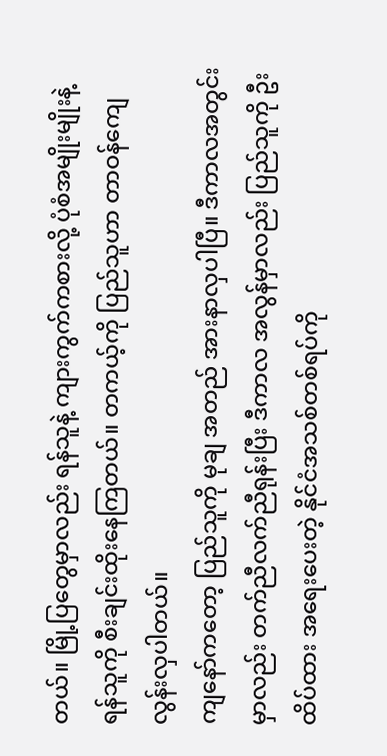တယ်။ မြို့ပြတွေမှာလည်း ရန်သူနဲ့ ကျားကွက်ကစားလို့ ပုံစံအမျိုးမျိုးနဲ့ ရန်သူကို စီးချင်းထိုးနေကြတယ်။ တကယ့်ကို ပြည်သူဟာ တာဝန်ကျေလွန်းလှပါတယ်။
ကျနော်ကတော့ ပြည်သူကို မုချ အတည် အားနာလှပါပြီ။ ဒီကာလအတွင်းမှာလည်း တက်ညီလက်ညီရုန်းပြီး ဒီကာလ အလွန်မှာလည်း ပြည်သူကို ဦးထိပ်ထား အရေးပေးတဲ့ နိုင်ငံအသစ်တစ်ရပ်ကို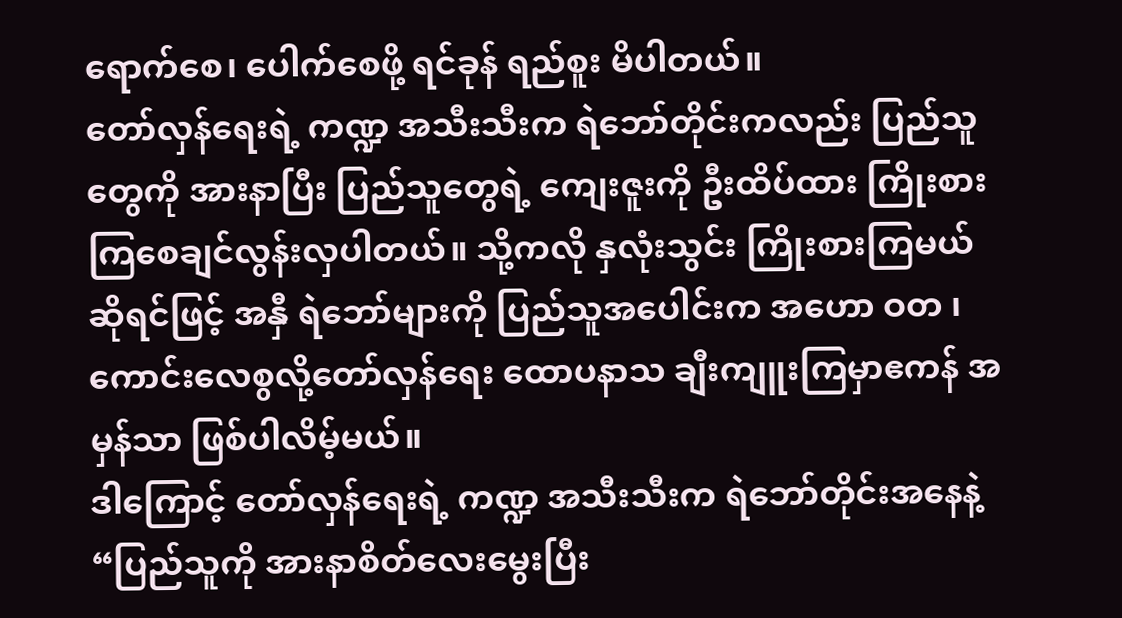ရောက်စေ၊ ပေါက်စေဖို့ ရင်ခုန် ရည်စူး မိပါတယ်။
တော်လှန်ရေးရဲ့ ကဏ္ဍ အသီးသီးက ရဲဘော်တိုင်းကလည်း ပြည်သူတွေကို အားနာပြီး ပြည်သူတွေရဲ့ ကျေးဇူးကို ဦးထိပ်ထား ကြိုးစားကြစေချင်လွန်းလှပါတယ်။ သို့ကလို နှလုံးသွင်း ကြိုးစားကြမယ်ဆိုရင်ဖြင့် အနှီ ရဲဘော်များကို ပြည်သူအပေါင်းက အဟော ဝတ ၊ ကောင်းလေစွလို့တော်လှန်ရေး ထောပနာသ ချီးကျူးကြမှာဧကန် အမှန်သာ ဖြစ်ပါလိမ့်မယ်။
ဒါကြောင့် တော်လှန်ရေးရဲ့ ကဏ္ဍ အသီးသီးက ရဲဘော်တိုင်းအနေနဲ့ “ပြည်သူကို အားနာစိတ်လေးမွေးပြီး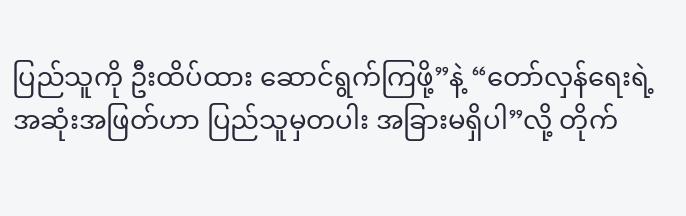ပြည်သူကို ဦးထိပ်ထား ဆောင်ရွက်ကြဖို့”နဲ့ “တော်လှန်ရေးရဲ့ အဆုံးအဖြတ်ဟာ ပြည်သူမှတပါး အခြားမရှိပါ”လို့ တိုက်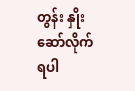တွန်း နှိုးဆော်လိုက်ရပါ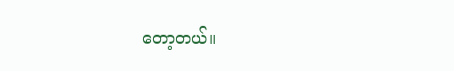တော့တယ်။